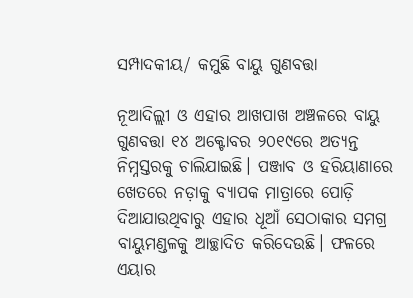ସମ୍ପାଦକୀୟ/ କମୁଛି ବାୟୁ ଗୁଣବତ୍ତା

ନୂଆଦିଲ୍ଲୀ ଓ ଏହାର ଆଖପାଖ ଅଞ୍ଚଳରେ ବାୟୁ ଗୁଣବତ୍ତା ୧୪ ଅକ୍ଟୋବର ୨୦୧୯ରେ ଅତ୍ୟନ୍ତ ନିମ୍ନସ୍ତରକୁ ଚାଲିଯାଇଛି। ପଞ୍ଜାବ ଓ ହରିୟାଣାରେ ଖେତରେ ନଡ଼ାକୁ ବ୍ୟାପକ ମାତ୍ରାରେ ପୋଡ଼ି ଦିଆଯାଉଥିବାରୁ ଏହାର ଧୂଆଁ ସେଠାକାର ସମଗ୍ର ବାୟୁମଣ୍ଡଳକୁ ଆଚ୍ଛାଦିତ କରିଦେଉଛି। ଫଳରେ ଏୟାର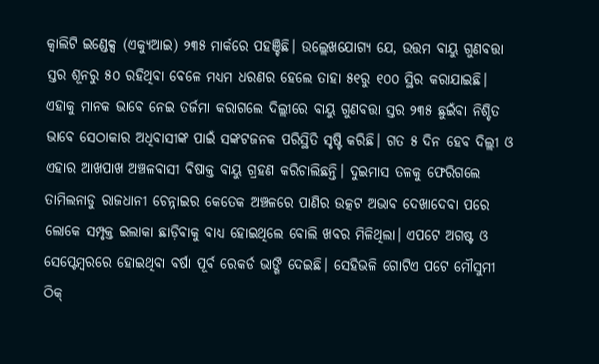କ୍ୱାଲିଟି ଇଣ୍ଡେକ୍ସ (ଏକ୍ୟୁଆଇ) ୨୩୫ ମାର୍କରେ ପହଞ୍ଚିଛି। ଉଲ୍ଲେଖଯୋଗ୍ୟ ଯେ, ଉତ୍ତମ ବାୟୁ ଗୁଣବତ୍ତା ସ୍ତର ଶୂନରୁ ୫୦ ରହିଥିବା ବେଳେ ମଧ୍ୟମ ଧରଣର ହେଲେ ତାହା ୫୧ରୁ ୧୦୦ ସ୍ଥିର କରାଯାଇଛି। ଏହାକୁ ମାନକ ଭାବେ ନେଇ ତର୍ଜମା କରାଗଲେ ଦିଲ୍ଲୀରେ ବାୟୁ ଗୁଣବତ୍ତା ସ୍ତର ୨୩୫ ଛୁଇଁବା ନିଶ୍ଚିତ ଭାବେ ସେଠାକାର ଅଧିବାସୀଙ୍କ ପାଇଁ ସଙ୍କଟଜନକ ପରିସ୍ଥିତି ସୃଷ୍ଟି କରିଛି। ଗତ ୫ ଦିନ ହେବ ଦିଲ୍ଲୀ ଓ ଏହାର ଆଖପାଖ ଅଞ୍ଚଳବାସୀ ବିଷାକ୍ତ ବାୟୁ ଗ୍ରହଣ କରିଚାଲିଛନ୍ତି। ଦୁଇମାସ ତଳକୁ ଫେରିଗଲେ ତାମିଲନାଡୁ ରାଜଧାନୀ ଚେନ୍ନାଇର କେତେକ ଅଞ୍ଚଳରେ ପାଣିର ଉତ୍କଟ ଅଭାବ ଦେଖାଦେବା ପରେ ଲୋକେ ସମ୍ପୃକ୍ତ ଇଲାକା ଛାଡ଼ିବାକୁ ବାଧ୍ୟ ହୋଇଥିଲେ ବୋଲି ଖବର ମିଳିଥିଲା। ଏପଟେ ଅଗଷ୍ଟ ଓ ସେପ୍ଟେମ୍ବରରେ ହୋଇଥିବା ବର୍ଷା ପୂର୍ବ ରେକର୍ଡ ଭାଙ୍ଗି ଦେଇଛି। ସେହିଭଳି ଗୋଟିଏ ପଟେ ମୌସୁମୀ ଠିକ୍‌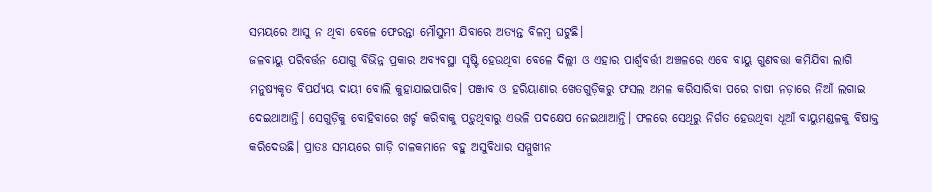ସମୟରେ ଆସୁ ନ ଥିବା ବେଳେ ଫେରନ୍ତା ମୌସୁମୀ ଯିବାରେ ଅତ୍ୟନ୍ତ ବିଳମ୍ବ ଘଟୁଛି।
ଜଳବାୟୁ ପରିବର୍ତ୍ତନ ଯୋଗୁ ବିଭିନ୍ନ ପ୍ରକାର ଅବ୍ୟବସ୍ଥା ସୃଷ୍ଟି ହେଉଥିବା ବେଳେ ଦିଲ୍ଲୀ ଓ ଏହାର ପାର୍ଶ୍ୱବର୍ତ୍ତୀ ଅଞ୍ଚଳରେ ଏବେ ବାୟୁ ଗୁଣବତ୍ତା କମିଯିବା ଲାଗି ମନୁଷ୍ୟକୃତ ବିପର୍ଯ୍ୟୟ ଦାୟୀ ବୋଲି କୁହାଯାଇପାରିବ। ପଞ୍ଜାବ ଓ ହରିୟାଣାର ଖେତଗୁଡ଼ିକରୁ ଫସଲ ଅମଳ କରିସାରିବା ପରେ ଚାଷୀ ନଡ଼ାରେ ନିଆଁ ଲଗାଇ ଦେଇଥାଆନ୍ତି। ସେଗୁଡ଼ିକୁ ବୋହିବାରେ ଖର୍ଚ୍ଚ କରିବାକୁ ପଡ଼ୁଥିବାରୁ ଏଭଳି ପଦକ୍ଷେପ ନେଇଥାଆନ୍ତି। ଫଳରେ ସେଥିରୁ ନିର୍ଗତ ହେଉଥିବା ଧୂଆଁ ବାୟୁମଣ୍ଡଳକୁ ବିଷାକ୍ତ କରିଦେଉଛି। ପ୍ରାତଃ ସମୟରେ ଗାଡ଼ି ଚାଳକମାନେ ବହୁ ଅସୁବିଧାର ସମ୍ମୁଖୀନ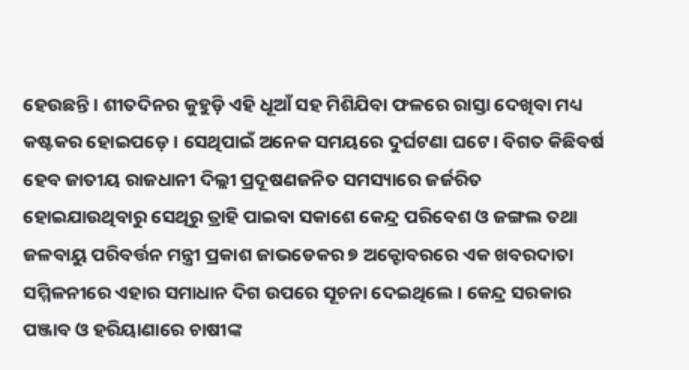ହେଉଛନ୍ତି। ଶୀତଦିନର କୁହୁଡ଼ି ଏହି ଧୂଆଁ ସହ ମିଶିଯିବା ଫଳରେ ରାସ୍ତା ଦେଖିବା ମଧ୍ୟ କଷ୍ଟକର ହୋଇପଡ଼େ। ସେଥିପାଇଁ ଅନେକ ସମୟରେ ଦୁର୍ଘଟଣା ଘଟେ। ବିଗତ କିଛିବର୍ଷ ହେବ ଜାତୀୟ ରାଜଧାନୀ ଦିଲ୍ଲୀ ପ୍ରଦୂଷଣଜନିତ ସମସ୍ୟାରେ ଜର୍ଜରିତ ହୋଇଯାଉଥିବାରୁ ସେଥିରୁ ତ୍ରାହି ପାଇବା ସକାଶେ କେନ୍ଦ୍ର ପରିବେଶ ଓ ଜଙ୍ଗଲ ତଥା ଜଳବାୟୁ ପରିବର୍ତ୍ତନ ମନ୍ତ୍ରୀ ପ୍ରକାଶ ଜାଭଡେକର ୭ ଅକ୍ଟୋବରରେ ଏକ ଖବରଦାତା ସମ୍ମିଳନୀରେ ଏହାର ସମାଧାନ ଦିଗ ଉପରେ ସୂଚନା ଦେଇଥିଲେ। କେନ୍ଦ୍ର ସରକାର ପଞ୍ଜାବ ଓ ହରିୟାଣାରେ ଚାଷୀଙ୍କ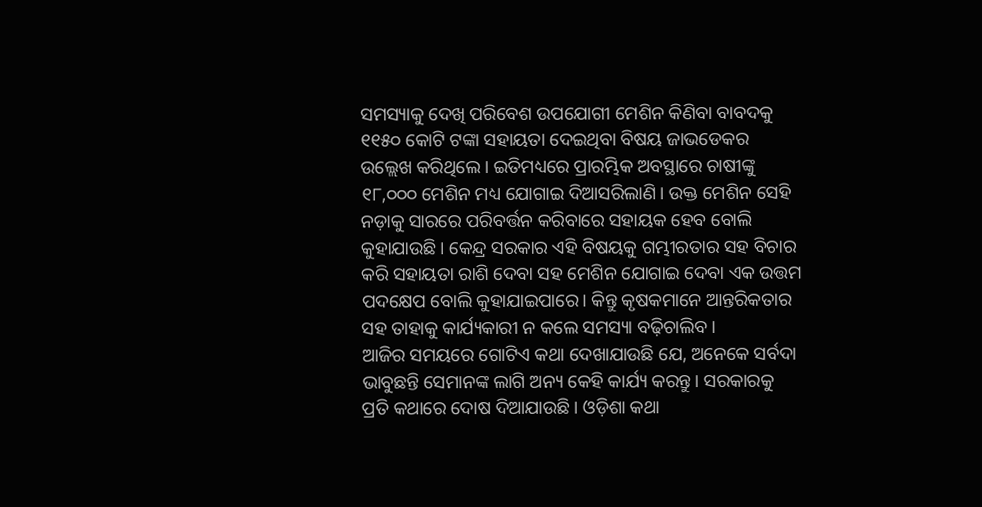ସମସ୍ୟାକୁ ଦେଖି ପରିବେଶ ଉପଯୋଗୀ ମେଶିନ କିଣିବା ବାବଦକୁ ୧୧୫୦ କୋଟି ଟଙ୍କା ସହାୟତା ଦେଇଥିବା ବିଷୟ ଜାଭଡେକର ଉଲ୍ଲେଖ କରିଥିଲେ। ଇତିମଧ୍ୟରେ ପ୍ରାରମ୍ଭିକ ଅବସ୍ଥାରେ ଚାଷୀଙ୍କୁ ୧୮,୦୦୦ ମେଶିନ ମଧ୍ୟ ଯୋଗାଇ ଦିଆସରିଲାଣି। ଉକ୍ତ ମେଶିନ ସେହି ନଡ଼ାକୁ ସାରରେ ପରିବର୍ତ୍ତନ କରିବାରେ ସହାୟକ ହେବ ବୋଲି କୁହାଯାଉଛି। କେନ୍ଦ୍ର ସରକାର ଏହି ବିଷୟକୁ ଗମ୍ଭୀରତାର ସହ ବିଚାର କରି ସହାୟତା ରାଶି ଦେବା ସହ ମେଶିନ ଯୋଗାଇ ଦେବା ଏକ ଉତ୍ତମ ପଦକ୍ଷେପ ବୋଲି କୁହାଯାଇପାରେ। କିନ୍ତୁ କୃଷକମାନେ ଆନ୍ତରିକତାର ସହ ତାହାକୁ କାର୍ଯ୍ୟକାରୀ ନ କଲେ ସମସ୍ୟା ବଢ଼ିଚାଲିବ।
ଆଜିର ସମୟରେ ଗୋଟିଏ କଥା ଦେଖାଯାଉଛି ଯେ, ଅନେକେ ସର୍ବଦା ଭାବୁଛନ୍ତି ସେମାନଙ୍କ ଲାଗି ଅନ୍ୟ କେହି କାର୍ଯ୍ୟ କରନ୍ତୁ। ସରକାରକୁ ପ୍ରତି କଥାରେ ଦୋଷ ଦିଆଯାଉଛି। ଓଡ଼ିଶା କଥା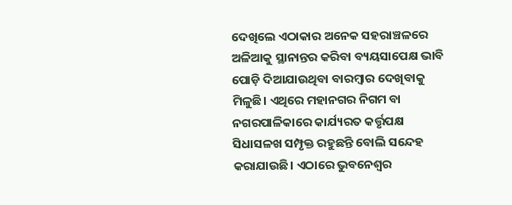ଦେଖିଲେ ଏଠାକାର ଅନେକ ସହରାଞ୍ଚଳରେ ଅଳିଆକୁ ସ୍ଥାନାନ୍ତର କରିବା ବ୍ୟୟସାପେକ୍ଷ ଭାବି ପୋଡ଼ି ଦିଆଯାଉଥିବା ବାରମ୍ବାର ଦେଖିବାକୁ ମିଳୁଛି। ଏଥିରେ ମହାନଗର ନିଗମ ବା ନଗରପାଳିକାରେ କାର୍ଯ୍ୟରତ କର୍ତ୍ତୃପକ୍ଷ ସିଧାସଳଖ ସମ୍ପୃକ୍ତ ରହୁଛନ୍ତି ବୋଲି ସନ୍ଦେହ କରାଯାଉଛି। ଏଠାରେ ଭୁବନେଶ୍ୱର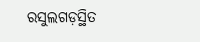ରସୁଲଗଡ଼ସ୍ଥିତ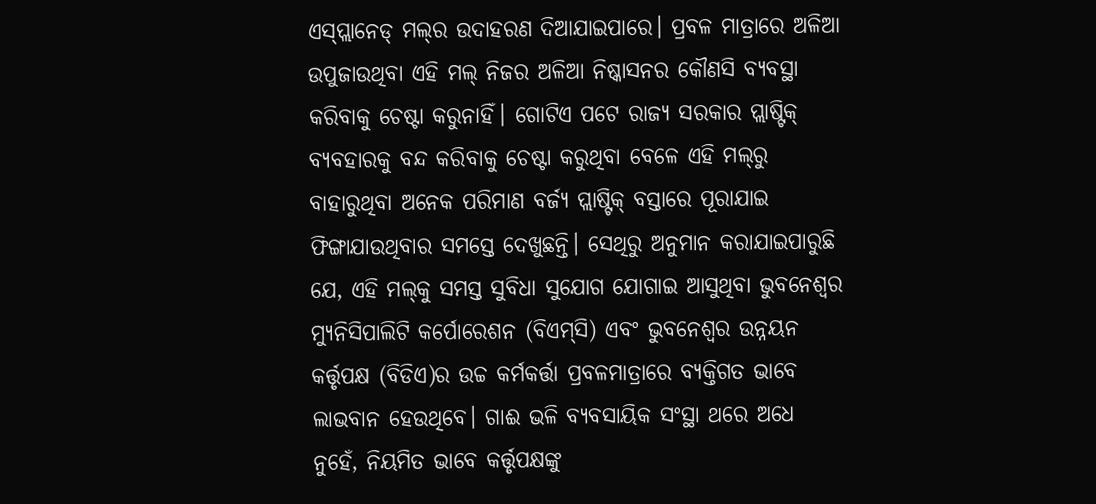ଏସ୍‌ପ୍ଲାନେଡ୍‌ ମଲ୍‌ର ଉଦାହରଣ ଦିଆଯାଇପାରେ। ପ୍ରବଳ ମାତ୍ରାରେ ଅଳିଆ ଉପୁଜାଉଥିବା ଏହି ମଲ୍‌ ନିଜର ଅଳିଆ ନିଷ୍କାସନର କୌଣସି ବ୍ୟବସ୍ଥା କରିବାକୁ ଚେଷ୍ଟା କରୁନାହିଁ। ଗୋଟିଏ ପଟେ ରାଜ୍ୟ ସରକାର ପ୍ଲାଷ୍ଟିକ୍‌ ବ୍ୟବହାରକୁ ବନ୍ଦ କରିବାକୁ ଚେଷ୍ଟା କରୁଥିବା ବେଳେ ଏହି ମଲ୍‌ରୁ ବାହାରୁଥିବା ଅନେକ ପରିମାଣ ବର୍ଜ୍ୟ ପ୍ଲାଷ୍ଟିକ୍‌ ବସ୍ତାରେ ପୂରାଯାଇ ଫିଙ୍ଗାଯାଉଥିବାର ସମସ୍ତେ ଦେଖୁଛନ୍ତି। ସେଥିରୁ ଅନୁମାନ କରାଯାଇପାରୁଛି ଯେ, ଏହି ମଲ୍‌କୁ ସମସ୍ତ ସୁବିଧା ସୁଯୋଗ ଯୋଗାଇ ଆସୁଥିବା ଭୁବନେଶ୍ୱର ମ୍ୟୁନିସିପାଲିଟି କର୍ପୋରେଶନ (ବିଏମ୍‌ସି) ଏବଂ ଭୁବନେଶ୍ୱର ଉନ୍ନୟନ କର୍ତ୍ତୃପକ୍ଷ (ବିଡିଏ)ର ଉଚ୍ଚ କର୍ମକର୍ତ୍ତା ପ୍ରବଳମାତ୍ରାରେ ବ୍ୟକ୍ତିଗତ ଭାବେ ଲାଭବାନ ହେଉଥିବେ। ଗାଈ ଭଳି ବ୍ୟବସାୟିକ ସଂସ୍ଥା ଥରେ ଅଧେ ନୁହେଁ, ନିୟମିତ ଭାବେ କର୍ତ୍ତୃପକ୍ଷଙ୍କୁ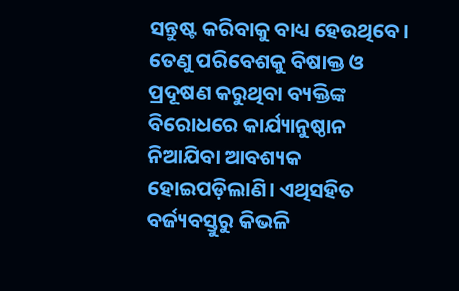ସନ୍ତୁଷ୍ଟ କରିବାକୁ ବାଧ୍ୟ ହେଉଥିବେ। ତେଣୁ ପରିବେଶକୁ ବିଷାକ୍ତ ଓ ପ୍ରଦୂଷଣ କରୁଥିବା ବ୍ୟକ୍ତିଙ୍କ ବିରୋଧରେ କାର୍ଯ୍ୟାନୁଷ୍ଠାନ ନିଆଯିବା ଆବଶ୍ୟକ ହୋଇପଡ଼ିଲାଣି। ଏଥିସହିତ ବର୍ଜ୍ୟବସ୍ତୁରୁ କିଭଳି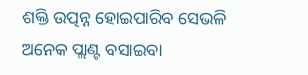ଶକ୍ତି ଉତ୍ପନ୍ନ ହୋଇପାରିବ ସେଭଳି ଅନେକ ପ୍ଲାଣ୍ଟ ବସାଇବା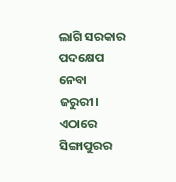ଲାଗି ସରକାର ପଦକ୍ଷେପ ନେବା ଜରୁରୀ। ଏଠାରେ ସିଙ୍ଗାପୁରର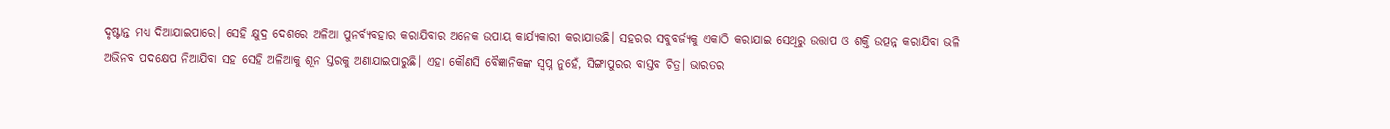ଦୃଷ୍ଟାନ୍ତ ମଧ୍ୟ ଦିଆଯାଇପାରେ। ସେହି କ୍ଷୁଦ୍ର ଦେଶରେ ଅଳିଆ ପୁନର୍ବ୍ୟବହାର କରାଯିବାର ଅନେକ ଉପାୟ କାର୍ଯ୍ୟକାରୀ କରାଯାଉଛି। ସହରର ସବୁବର୍ଜ୍ୟକୁ ଏକାଠି କରାଯାଇ ସେଥିରୁ ଉତ୍ତାପ ଓ ଶକ୍ତି ଉତ୍ପନ୍ନ କରାଯିବା ଭଳି ଅଭିନବ ପଦକ୍ଷେପ ନିଆଯିବା ସହ ସେହି ଅଳିଆକୁ ଶୂନ ସ୍ତରକୁ ଅଣାଯାଇପାରୁଛି। ଏହା କୌଣସି ବୈଜ୍ଞାନିକଙ୍କ ସ୍ବପ୍ନ ନୁହେଁ, ସିଙ୍ଗାପୁରର ବାସ୍ତବ ଚିତ୍ର। ଭାରତର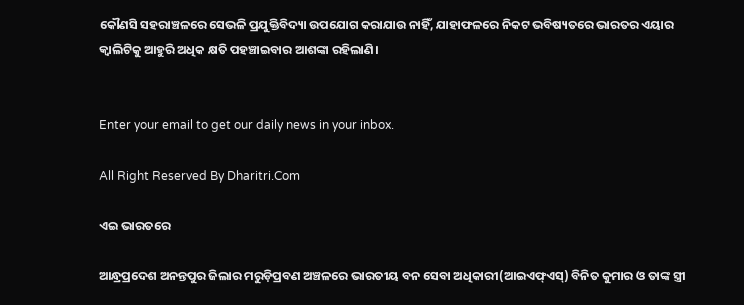କୌଣସି ସହରାଞ୍ଚଳରେ ସେଭଳି ପ୍ରଯୁକ୍ତିବିଦ୍ୟା ଉପଯୋଗ କରାଯାଉ ନାହିଁ, ଯାହାଫଳରେ ନିକଟ ଭବିଷ୍ୟତରେ ଭାରତର ଏୟାର କ୍ୱାଲିଟିକୁ ଆହୁରି ଅଧିକ କ୍ଷତି ପହଞ୍ଚାଇବାର ଆଶଙ୍କା ରହିଲାଣି।


Enter your email to get our daily news in your inbox.

All Right Reserved By Dharitri.Com

ଏଇ ଭାରତରେ

ଆନ୍ଧ୍ରପ୍ରଦେଶ ଅନନ୍ତପୁର ଜିଲାର ମରୁଡ଼ିପ୍ରବଣ ଅଞ୍ଚଳରେ ଭାରତୀୟ ବନ ସେବା ଅଧିକାରୀ(ଆଇଏଫ୍‌ଏସ୍‌) ବିନିତ କୁମାର ଓ ତାଙ୍କ ସ୍ତ୍ରୀ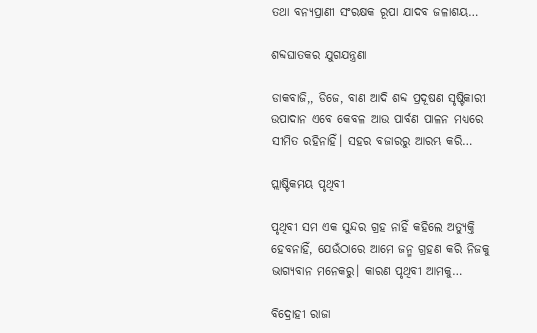ତଥା ବନ୍ୟପ୍ରାଣୀ ସଂରକ୍ଷକ ରୂପା ଯାଦବ ଜଳାଶୟ…

ଶବ୍ଦଘାତକର ଯୁଗଯନ୍ତ୍ରଣା

ଡାକବାଜି,, ଡିଜେ, ବାଣ ଆଦି ଶବ୍ଦ ପ୍ରଦୂଷଣ ସୃଷ୍ଟିକାରୀ ଉପାଦାନ ଏବେ କେବଳ ଆଉ ପାର୍ବଣ ପାଳନ ମଧ୍ୟରେ ସୀମିତ ରହିନାହିଁ। ସହର ବଜାରରୁ ଆରମ୍ଭ କରି…

ପ୍ଲାଷ୍ଟିକମୟ ପୃଥିବୀ

ପୃଥିବୀ ସମ ଏକ ସୁନ୍ଦର ଗ୍ରହ ନାହିଁ କହିଲେ ଅତ୍ୟୁକ୍ତି ହେବନାହିଁ, ଯେଉଁଠାରେ ଆମେ ଜନ୍ମ ଗ୍ରହଣ କରି ନିଜକୁ ଭାଗ୍ୟବାନ ମନେକରୁ। କାରଣ ପୃଥିବୀ ଆମକୁ…

ବିଦ୍ରୋହୀ ରାଜା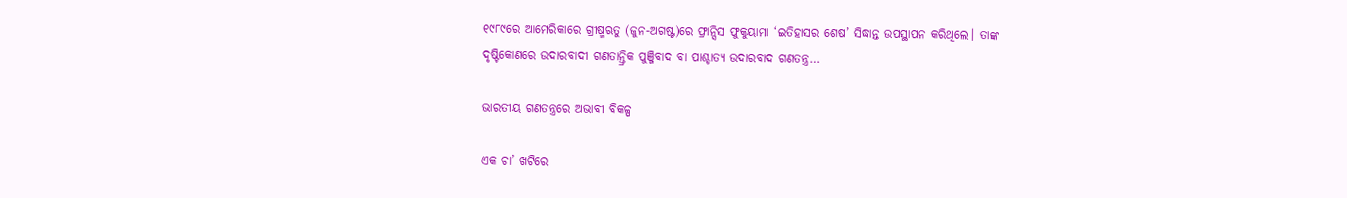୧୯୮୯ରେ ଆମେରିକାରେ ଗ୍ରୀଷ୍ମଋତୁ (ଜୁନ-ଅଗଷ୍ଟ)ରେ ଫ୍ରାନ୍ସିସ ଫୁକୁୟାମା ‘ଇତିହାସର ଶେଷ’ ସିଦ୍ଧାନ୍ତ ଉପସ୍ଥାପନ କରିଥିଲେ। ତାଙ୍କ ଦୃଷ୍ଟିକୋଣରେ ଉଦାରବାଦୀ ଗଣତାନ୍ତ୍ରିକ ପୁଞ୍ଜିବାଦ ବା ପାଶ୍ଚାତ୍ୟ ଉଦାରବାଦ ଗଣତନ୍ତ୍ର…

ଭାରତୀୟ ଗଣତନ୍ତ୍ରରେ ଅଭାବୀ ବିକଳ୍ପ

ଏକ ଚା’ ଖଟିରେ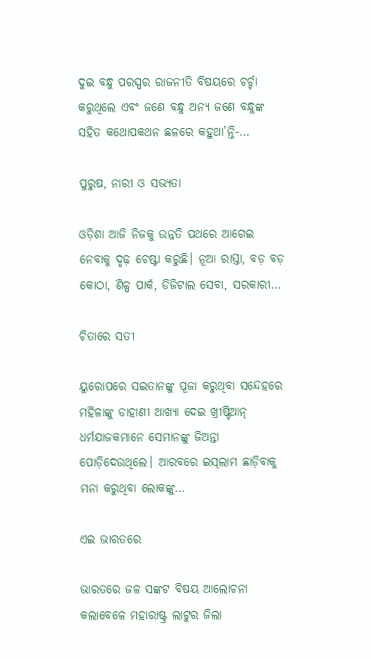ଦୁଇ ବନ୍ଧୁ ପରସ୍ପର ରାଜନୀତି ବିଷୟରେ ଚର୍ଚ୍ଚା କରୁଥିଲେ ଏବଂ ଜଣେ ବନ୍ଧୁ ଅନ୍ୟ ଜଣେ ବନ୍ଧୁଙ୍କ ସହିତ କଥୋପକଥନ ଛଳରେ କହୁଥା’ନ୍ତି-…

ପୁରୁଷ, ନାରୀ ଓ ସଭ୍ୟତା

ଓଡ଼ିଶା ଆଜି ନିଜକୁ ଉନ୍ନତି ପଥରେ ଆଗେଇ ନେବାକୁ ଦୃଢ଼ ଚେଷ୍ଟା କରୁଛି। ନୂଆ ରାସ୍ତା, ବଡ଼ ବଡ଼ କୋଠା, ଶିଳ୍ପ ପାର୍କ, ଡିଜିଟାଲ ସେବା, ସରକାରୀ…

ଚିତାରେ ସତୀ

ୟୁରୋପରେ ସଇତାନଙ୍କୁ ପୂଜା କରୁଥିବା ସନ୍ଦେହରେ ମହିଳାଙ୍କୁ ଡାହାଣୀ ଆଖ୍ୟା ଦେଇ ଖ୍ରୀଷ୍ଟିଆନ୍‌ ଧର୍ମଯାଜକମାନେ ସେମାନଙ୍କୁ ଜିଅନ୍ତା ପୋଡ଼ିଦେଉଥିଲେ। ଆରବରେ ଇସ୍‌ଲାମ ଛାଡ଼ିବାକୁ ମନା କରୁଥିବା ଲୋକଙ୍କୁ…

ଏଇ ଭାରତରେ

ଭାରତରେ ଜଳ ସଙ୍କଟ ବିଷୟ ଆଲୋଚନା କଲାବେଳେ ମହାରାଷ୍ଟ୍ର ଲାଟୁର ଜିଲା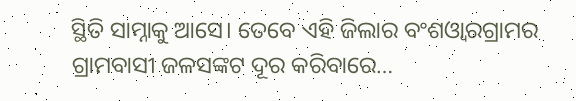ସ୍ଥିତି ସାମ୍ନାକୁ ଆସେ। ତେବେ ଏହି ଜିଲାର ବଂଶଓ୍ବାରଗ୍ରାମର ଗ୍ରାମବାସୀ ଜଳସଙ୍କଟ ଦୂର କରିବାରେ…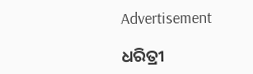Advertisement

ଧରିତ୍ରୀ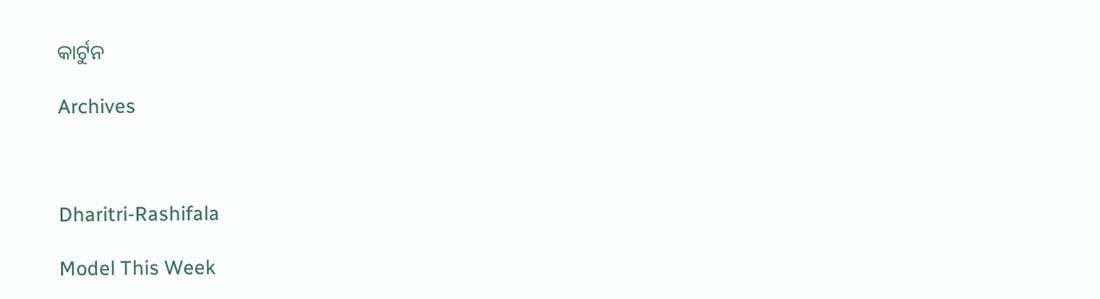କାର୍ଟୁନ

Archives



Dharitri-Rashifala

Model This Week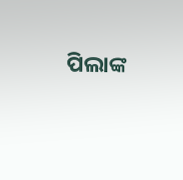ପିଲାଙ୍କ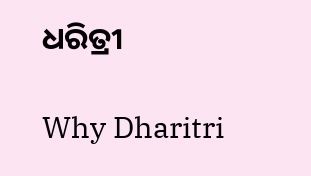ଧରିତ୍ରୀ

Why Dharitri